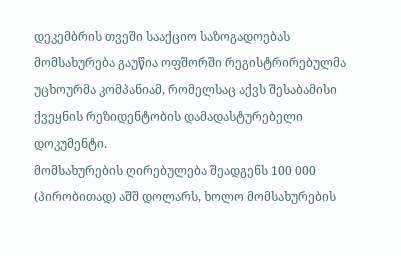დეკემბრის თვეში სააქციო საზოგადოებას მომსახურება გაუწია ოფშორში რეგისტრირებულმა უცხოურმა კომპანიამ, რომელსაც აქვს შესაბამისი ქვეყნის რეზიდენტობის დამადასტურებელი დოკუმენტი.
მომსახურების ღირებულება შეადგენს 100 000 (პირობითად) აშშ დოლარს, ხოლო მომსახურების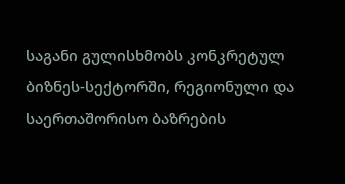საგანი გულისხმობს კონკრეტულ ბიზნეს-სექტორში, რეგიონული და საერთაშორისო ბაზრების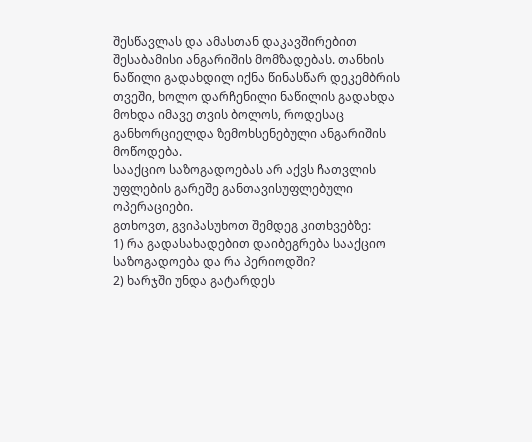შესწავლას და ამასთან დაკავშირებით შესაბამისი ანგარიშის მომზადებას. თანხის ნაწილი გადახდილ იქნა წინასწარ დეკემბრის თვეში, ხოლო დარჩენილი ნაწილის გადახდა მოხდა იმავე თვის ბოლოს, როდესაც განხორციელდა ზემოხსენებული ანგარიშის მოწოდება.
სააქციო საზოგადოებას არ აქვს ჩათვლის უფლების გარეშე განთავისუფლებული ოპერაციები.
გთხოვთ, გვიპასუხოთ შემდეგ კითხვებზე:
1) რა გადასახადებით დაიბეგრება სააქციო საზოგადოება და რა პერიოდში?
2) ხარჯში უნდა გატარდეს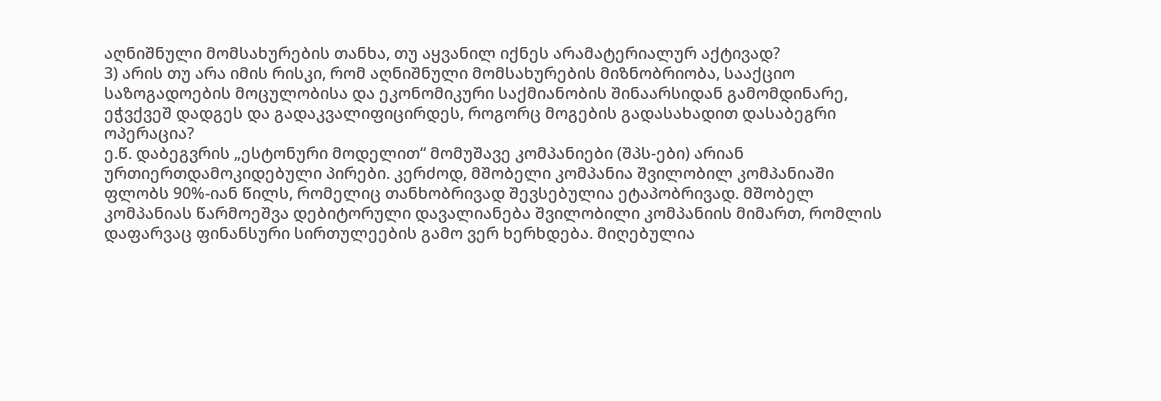აღნიშნული მომსახურების თანხა, თუ აყვანილ იქნეს არამატერიალურ აქტივად?
3) არის თუ არა იმის რისკი, რომ აღნიშნული მომსახურების მიზნობრიობა, სააქციო საზოგადოების მოცულობისა და ეკონომიკური საქმიანობის შინაარსიდან გამომდინარე, ეჭვქვეშ დადგეს და გადაკვალიფიცირდეს, როგორც მოგების გადასახადით დასაბეგრი ოპერაცია?
ე.წ. დაბეგვრის „ესტონური მოდელით“ მომუშავე კომპანიები (შპს-ები) არიან ურთიერთდამოკიდებული პირები. კერძოდ, მშობელი კომპანია შვილობილ კომპანიაში ფლობს 90%-იან წილს, რომელიც თანხობრივად შევსებულია ეტაპობრივად. მშობელ კომპანიას წარმოეშვა დებიტორული დავალიანება შვილობილი კომპანიის მიმართ, რომლის დაფარვაც ფინანსური სირთულეების გამო ვერ ხერხდება. მიღებულია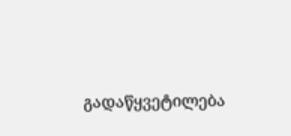გადაწყვეტილება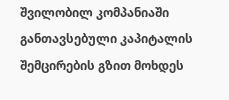შვილობილ კომპანიაში განთავსებული კაპიტალის შემცირების გზით მოხდეს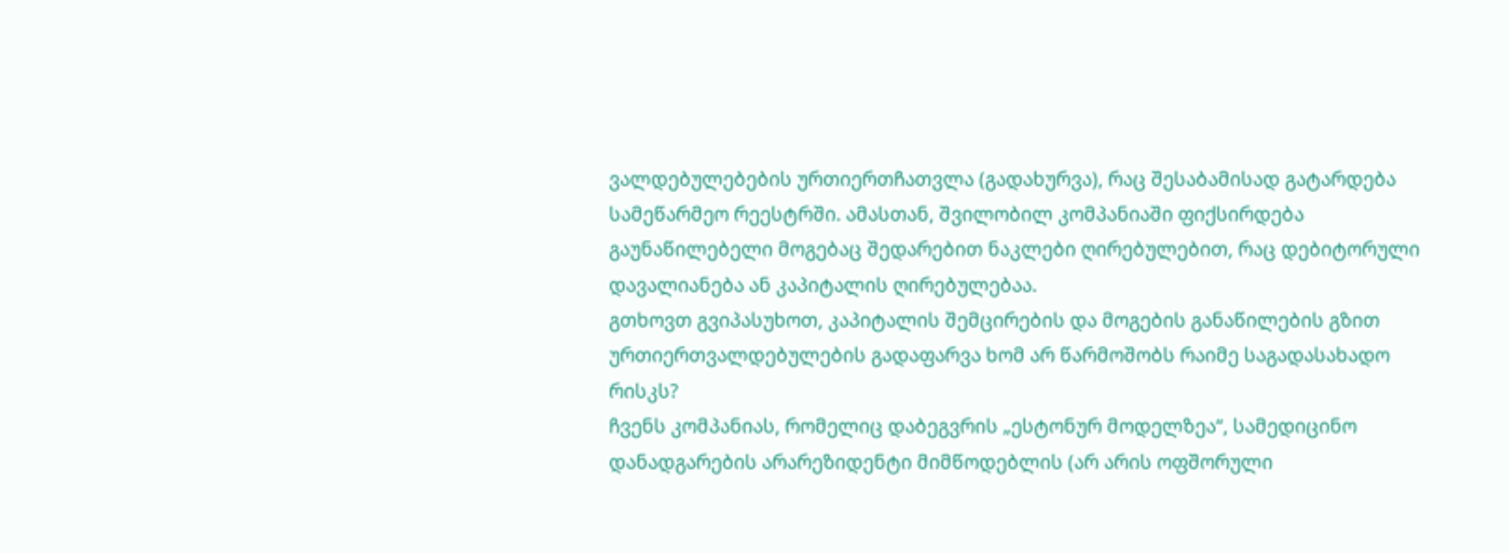ვალდებულებების ურთიერთჩათვლა (გადახურვა), რაც შესაბამისად გატარდება სამეწარმეო რეესტრში. ამასთან, შვილობილ კომპანიაში ფიქსირდება გაუნაწილებელი მოგებაც შედარებით ნაკლები ღირებულებით, რაც დებიტორული დავალიანება ან კაპიტალის ღირებულებაა.
გთხოვთ გვიპასუხოთ, კაპიტალის შემცირების და მოგების განაწილების გზით ურთიერთვალდებულების გადაფარვა ხომ არ წარმოშობს რაიმე საგადასახადო რისკს?
ჩვენს კომპანიას, რომელიც დაბეგვრის „ესტონურ მოდელზეა“, სამედიცინო დანადგარების არარეზიდენტი მიმწოდებლის (არ არის ოფშორული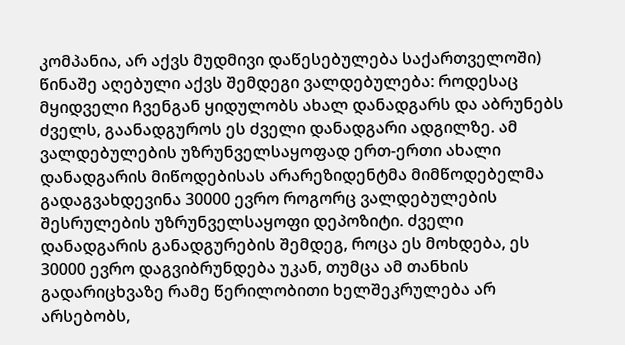კომპანია, არ აქვს მუდმივი დაწესებულება საქართველოში) წინაშე აღებული აქვს შემდეგი ვალდებულება: როდესაც მყიდველი ჩვენგან ყიდულობს ახალ დანადგარს და აბრუნებს ძველს, გაანადგუროს ეს ძველი დანადგარი ადგილზე. ამ ვალდებულების უზრუნველსაყოფად ერთ-ერთი ახალი დანადგარის მიწოდებისას არარეზიდენტმა მიმწოდებელმა გადაგვახდევინა 30000 ევრო როგორც ვალდებულების შესრულების უზრუნველსაყოფი დეპოზიტი. ძველი დანადგარის განადგურების შემდეგ, როცა ეს მოხდება, ეს 30000 ევრო დაგვიბრუნდება უკან, თუმცა ამ თანხის გადარიცხვაზე რამე წერილობითი ხელშეკრულება არ არსებობს,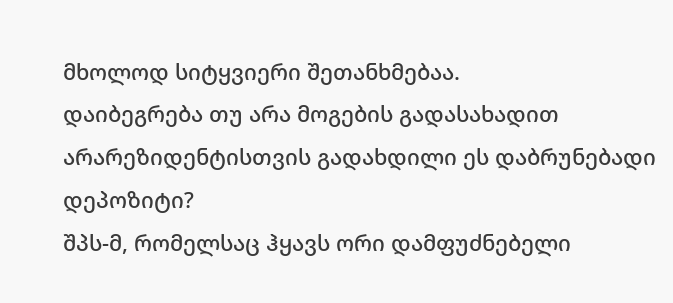მხოლოდ სიტყვიერი შეთანხმებაა.
დაიბეგრება თუ არა მოგების გადასახადით არარეზიდენტისთვის გადახდილი ეს დაბრუნებადი დეპოზიტი?
შპს-მ, რომელსაც ჰყავს ორი დამფუძნებელი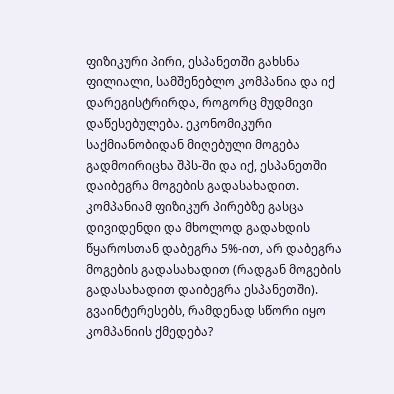ფიზიკური პირი, ესპანეთში გახსნა ფილიალი, სამშენებლო კომპანია და იქ დარეგისტრირდა, როგორც მუდმივი დაწესებულება. ეკონომიკური საქმიანობიდან მიღებული მოგება გადმოირიცხა შპს-ში და იქ, ესპანეთში დაიბეგრა მოგების გადასახადით. კომპანიამ ფიზიკურ პირებზე გასცა დივიდენდი და მხოლოდ გადახდის წყაროსთან დაბეგრა 5%-ით, არ დაბეგრა მოგების გადასახადით (რადგან მოგების გადასახადით დაიბეგრა ესპანეთში). გვაინტერესებს, რამდენად სწორი იყო კომპანიის ქმედება?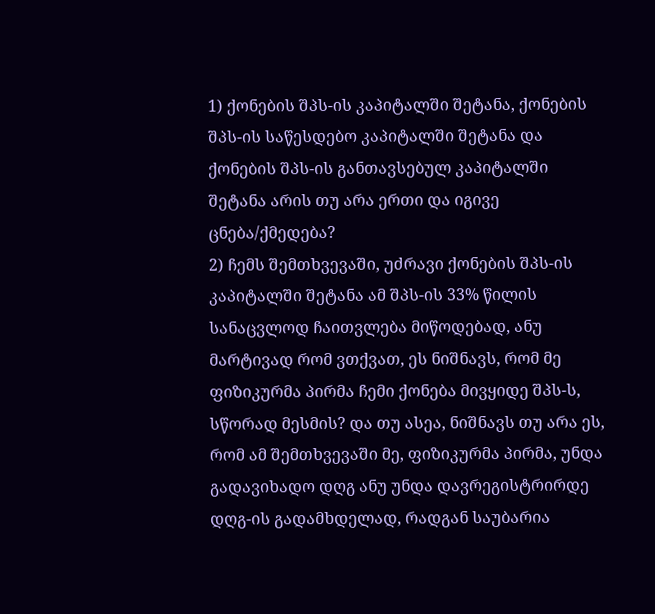1) ქონების შპს-ის კაპიტალში შეტანა, ქონების შპს-ის საწესდებო კაპიტალში შეტანა და ქონების შპს-ის განთავსებულ კაპიტალში შეტანა არის თუ არა ერთი და იგივე ცნება/ქმედება?
2) ჩემს შემთხვევაში, უძრავი ქონების შპს-ის კაპიტალში შეტანა ამ შპს-ის 33% წილის სანაცვლოდ ჩაითვლება მიწოდებად, ანუ მარტივად რომ ვთქვათ, ეს ნიშნავს, რომ მე ფიზიკურმა პირმა ჩემი ქონება მივყიდე შპს-ს, სწორად მესმის? და თუ ასეა, ნიშნავს თუ არა ეს, რომ ამ შემთხვევაში მე, ფიზიკურმა პირმა, უნდა გადავიხადო დღგ ანუ უნდა დავრეგისტრირდე დღგ-ის გადამხდელად, რადგან საუბარია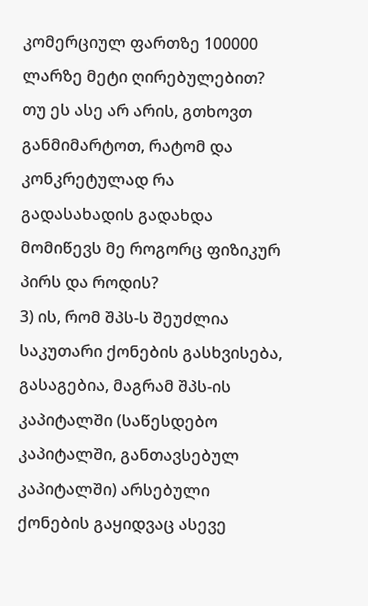კომერციულ ფართზე 100000 ლარზე მეტი ღირებულებით? თუ ეს ასე არ არის, გთხოვთ განმიმარტოთ, რატომ და კონკრეტულად რა გადასახადის გადახდა მომიწევს მე როგორც ფიზიკურ პირს და როდის?
3) ის, რომ შპს-ს შეუძლია საკუთარი ქონების გასხვისება, გასაგებია, მაგრამ შპს-ის კაპიტალში (საწესდებო კაპიტალში, განთავსებულ კაპიტალში) არსებული ქონების გაყიდვაც ასევე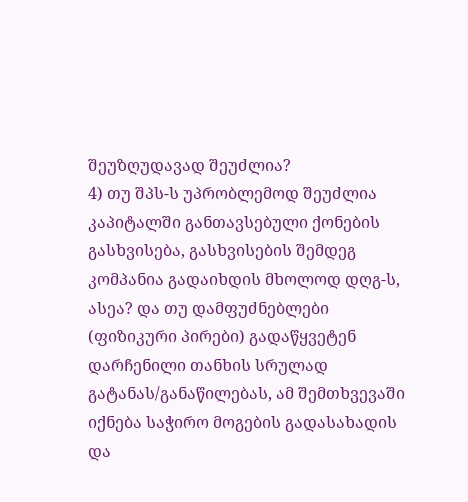შეუზღუდავად შეუძლია?
4) თუ შპს-ს უპრობლემოდ შეუძლია კაპიტალში განთავსებული ქონების გასხვისება, გასხვისების შემდეგ კომპანია გადაიხდის მხოლოდ დღგ-ს, ასეა? და თუ დამფუძნებლები (ფიზიკური პირები) გადაწყვეტენ დარჩენილი თანხის სრულად გატანას/განაწილებას, ამ შემთხვევაში იქნება საჭირო მოგების გადასახადის და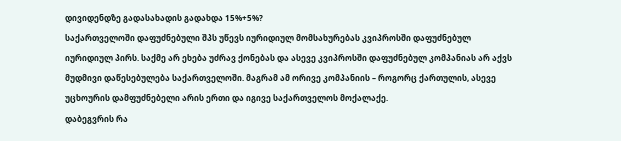დივიდენდზე გადასახადის გადახდა 15%+5%?
საქართველოში დაფუძნებული შპს უწევს იურიდიულ მომსახურებას კვიპროსში დაფუძნებულ იურიდიულ პირს. საქმე არ ეხება უძრავ ქონებას და ასევე კვიპროსში დაფუძნებულ კომპანიას არ აქვს მუდმივი დაწესებულება საქართველოში. მაგრამ ამ ორივე კომპანიის – როგორც ქართულის, ასევე უცხოურის დამფუძნებელი არის ერთი და იგივე საქართველოს მოქალაქე.
დაბეგვრის რა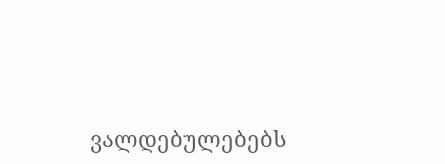ვალდებულებებს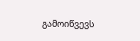გამოიწვევს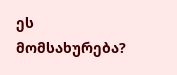ეს მომსახურება?